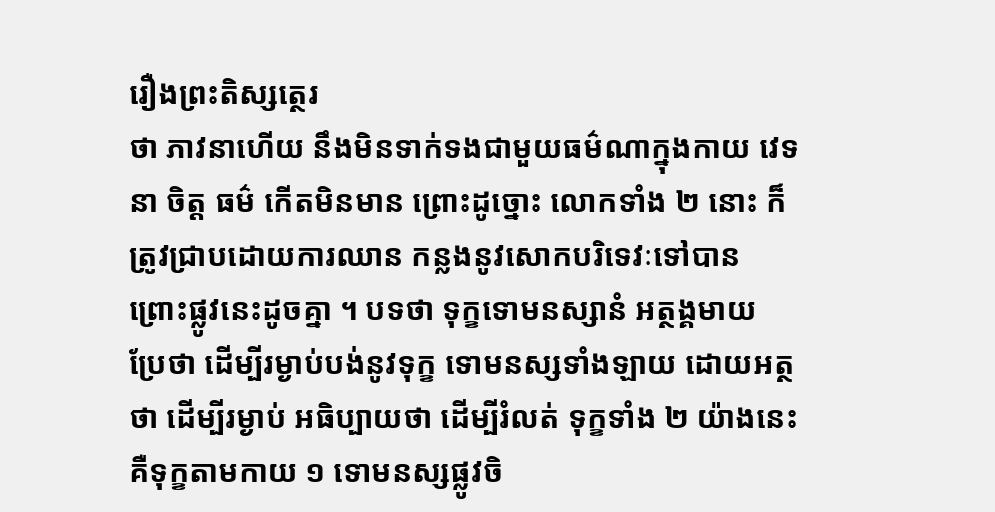រឿងព្រះតិស្សត្ថេរ
ថា ភាវនាហើយ នឹងមិនទាក់ទងជាមួយធម៌ណាក្នុងកាយ វេទនា ចិត្ត ធម៌ កើតមិនមាន ព្រោះដូច្នោះ លោកទាំង ២ នោះ ក៏ត្រូវជ្រាបដោយការឈាន កន្លងនូវសោកបរិទេវៈទៅបាន ព្រោះផ្លូវនេះដូចគ្នា ។ បទថា ទុក្ខទោមនស្សានំ អត្ថង្គមាយ ប្រែថា ដើម្បីរម្ងាប់បង់នូវទុក្ខ ទោមនស្សទាំងឡាយ ដោយអត្ថថា ដើម្បីរម្ងាប់ អធិប្បាយថា ដើម្បីរំលត់ ទុក្ខទាំង ២ យ៉ាងនេះ គឺទុក្ខតាមកាយ ១ ទោមនស្សផ្លូវចិ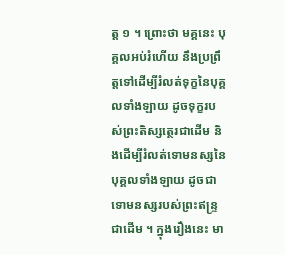ត្ត ១ ។ ព្រោះថា មគ្គនេះ បុគ្គលអប់រំហើយ នឹងប្រព្រឹត្តទៅដើម្បីរំលត់ទុក្ខនៃបុគ្គលទាំងឡាយ ដូចទុក្ខរបស់ព្រះតិស្សត្ថេរជាដើម និងដើម្បីរំលត់ទោមនស្សនៃបុគ្គលទាំងឡាយ ដូចជាទោមនស្សរបស់ព្រះឥន្ទ្រជាដើម ។ ក្នុងរឿងនេះ មា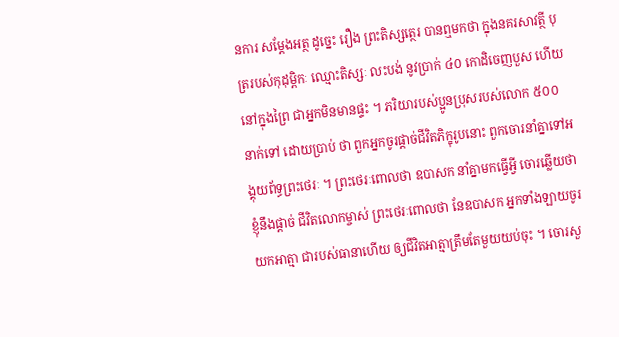នការ សម្តែងអត្ថ ដូច្នេះ រឿង ព្រះតិស្សត្ថេរ បានឮមកថា ក្នុងនគរសាវត្ថី បុត្ររបស់កុដុម្ពិកៈ ឈ្មោះតិស្សៈ លះបង់ នូវប្រាក់ ៤០ កោដិចេញបួស ហើយនៅក្នុងព្រៃ ជាអ្នកមិនមានផ្ទះ ។ ភរិយារបស់ប្អូនប្រុសរបស់លោក ៥០០ នាក់ទៅ ដោយប្រាប់ ថា ពួកអ្នកចូរផ្តាច់ជីវិតភិក្ខុរូបនោះ ពួកចោរនាំគ្នាទៅអង្គុយព័ទ្ធព្រះថេរៈ ។ ព្រះថេរៈពោលថា ឧបាសក នាំគ្នាមកធ្វើអ្វី ចោរឆ្លើយថា ខ្ញុំនឹងផ្តាច់ ជីវិតលោកម្ចាស់ ព្រះថេរៈពោលថា នែឧបាសក អ្នកទាំងឡាយចូរយកអាត្មា ជារបស់ធានាហើយ ឲ្យជីវិតអាត្មាត្រឹមតែមួយយប់ចុះ ។ ចោរសួ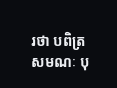រថា បពិត្រសមណៈ បុ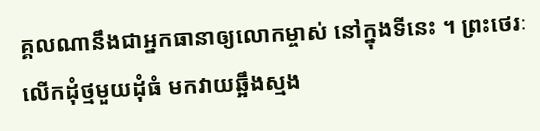គ្គលណានឹងជាអ្នកធានាឲ្យលោកម្ចាស់ នៅក្នុងទីនេះ ។ ព្រះថេរៈលើកដុំថ្មមួយដុំធំ មកវាយឆ្អឹងស្មង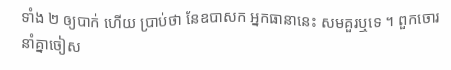ទាំង ២ ឲ្យបាក់ ហើយ ប្រាប់ថា នែឧបាសក អ្នកធានានេះ សមគួរឬទេ ។ ពួកចោរនាំគ្នាចៀស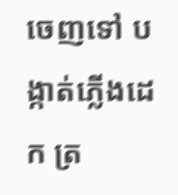ចេញទៅ បង្កាត់ភ្លើងដេក ត្រ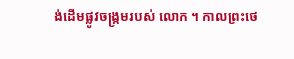ង់ដើមផ្លូវចង្រ្កមរបស់ លោក ។ កាលព្រះថេ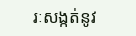រៈសង្កត់នូវ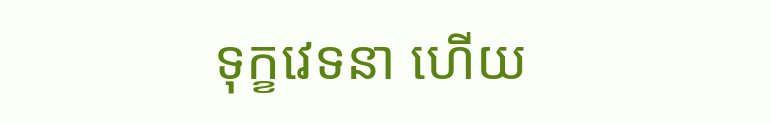ទុក្ខវេទនា ហើយ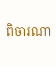ពិចារណា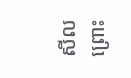សីល ព្រោះ